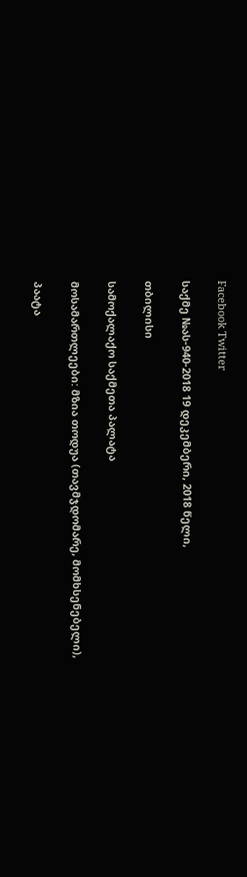Facebook Twitter

საქმე №ას-940-2018 19 დეკემბერი, 2018 წელი,

თბილისი

სამოქალაქო საქმეთა პალატა

მოსამართლეები: მზია თოდუა (თავმჯდომარე, მომხსენებელი),

პაატა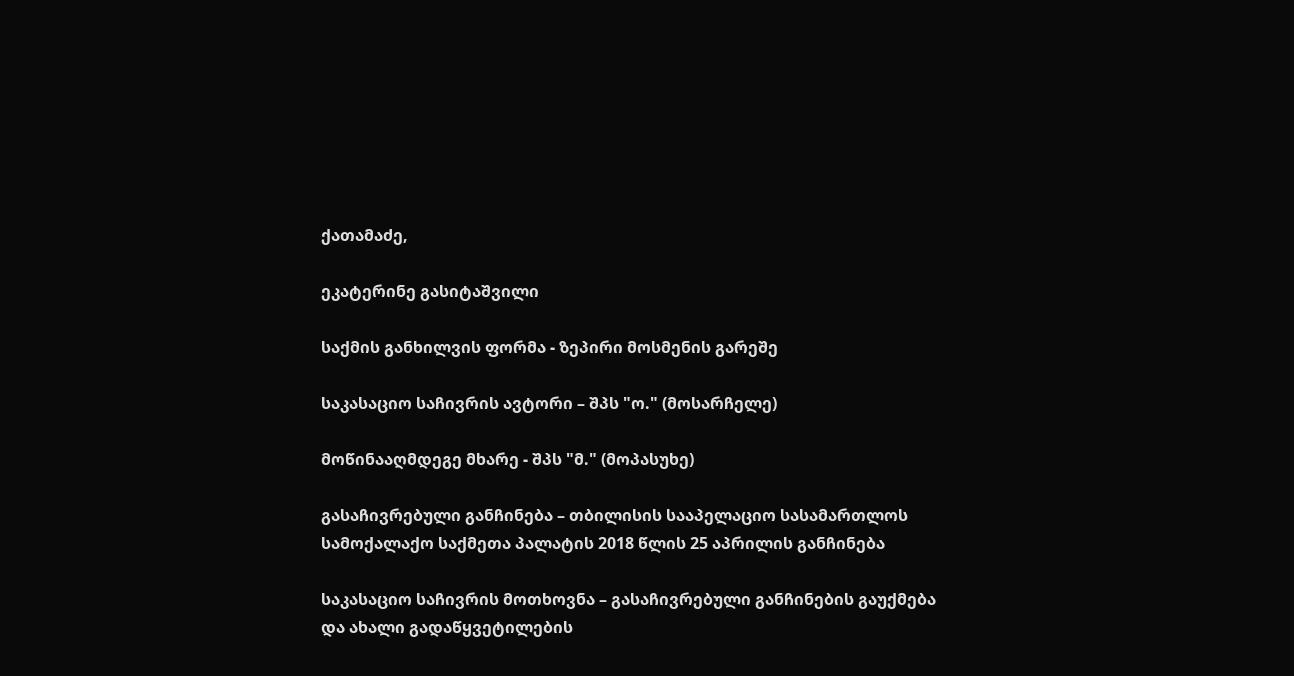ქათამაძე,

ეკატერინე გასიტაშვილი

საქმის განხილვის ფორმა - ზეპირი მოსმენის გარეშე

საკასაციო საჩივრის ავტორი – შპს "ო." (მოსარჩელე)

მოწინააღმდეგე მხარე - შპს "მ." (მოპასუხე)

გასაჩივრებული განჩინება – თბილისის სააპელაციო სასამართლოს სამოქალაქო საქმეთა პალატის 2018 წლის 25 აპრილის განჩინება

საკასაციო საჩივრის მოთხოვნა – გასაჩივრებული განჩინების გაუქმება და ახალი გადაწყვეტილების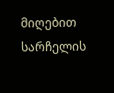მიღებით სარჩელის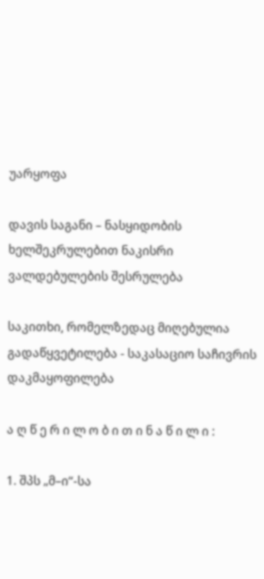უარყოფა

დავის საგანი – ნასყიდობის ხელშეკრულებით ნაკისრი ვალდებულების შესრულება

საკითხი, რომელზედაც მიღებულია გადაწყვეტილება - საკასაციო საჩივრის დაკმაყოფილება

ა ღ წ ე რ ი ლ ო ბ ი თ ი ნ ა წ ი ლ ი :

1. შპს „მ–ი“-სა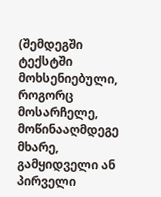(შემდეგში ტექსტში მოხსენიებული, როგორც მოსარჩელე, მოწინააღმდეგე მხარე, გამყიდველი ან პირველი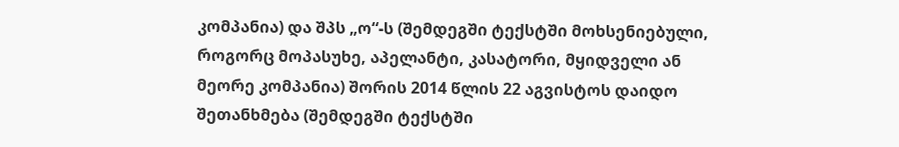კომპანია) და შპს „ო“-ს (შემდეგში ტექსტში მოხსენიებული, როგორც მოპასუხე, აპელანტი, კასატორი, მყიდველი ან მეორე კომპანია) შორის 2014 წლის 22 აგვისტოს დაიდო შეთანხმება (შემდეგში ტექსტში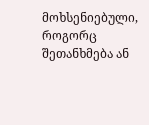მოხსენიებული, როგორც შეთანხმება ან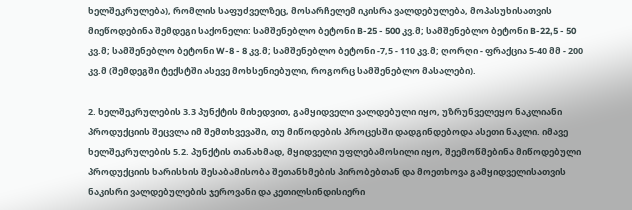ხელშეკრულება), რომლის საფუძველზეც, მოსარჩელემ იკისრა ვალდებულება, მოპასუხისათვის მიეწოდებინა შემდეგი საქონელი: სამშენებლო ბეტონი B-25 - 500 კვ.მ; სამშენებლო ბეტონი B-22,5 - 50 კვ.მ; სამშენებლო ბეტონი W-8 - 8 კვ.მ; სამშენებლო ბეტონი -7,5 - 110 კვ.მ; ღორღი - ფრაქცია 5-40 მმ - 200 კვ.მ (შემდეგში ტექსტში ასევე მოხსენიებული, როგორც სამშენებლო მასალები).

2. ხელშეკრულების 3.3 პუნქტის მიხედვით, გამყიდველი ვალდებული იყო, უზრუნველეყო ნაკლიანი პროდუქციის შეცვლა იმ შემთხვევაში, თუ მიწოდების პროცესში დადგინდებოდა ასეთი ნაკლი. იმავე ხელშეკრულების 5.2. პუნქტის თანახმად, მყიდველი უფლებამოსილი იყო, შეემოწმებინა მიწოდებული პროდუქციის ხარისხის შესაბამისობა შეთანხმების პირობებთან და მოეთხოვა გამყიდველისათვის ნაკისრი ვალდებულების ჯეროვანი და კეთილსინდისიერი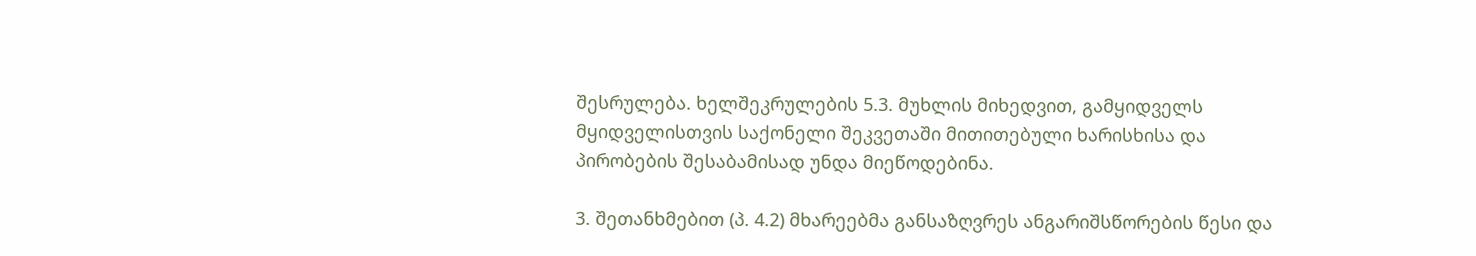შესრულება. ხელშეკრულების 5.3. მუხლის მიხედვით, გამყიდველს მყიდველისთვის საქონელი შეკვეთაში მითითებული ხარისხისა და პირობების შესაბამისად უნდა მიეწოდებინა.

3. შეთანხმებით (პ. 4.2) მხარეებმა განსაზღვრეს ანგარიშსწორების წესი და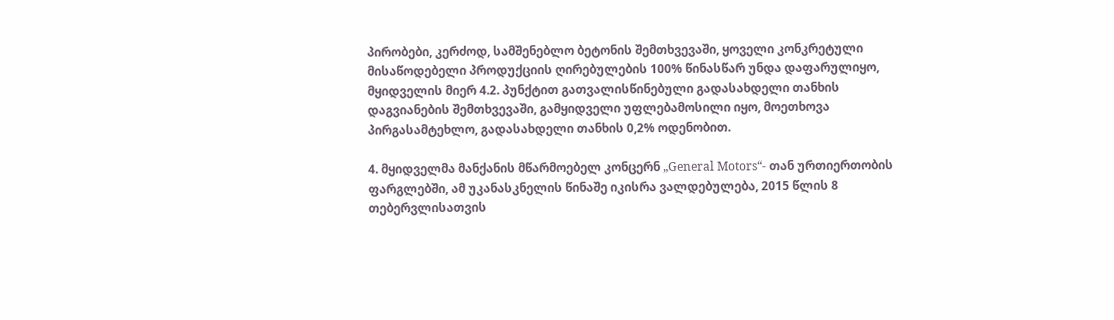პირობები, კერძოდ, სამშენებლო ბეტონის შემთხვევაში, ყოველი კონკრეტული მისაწოდებელი პროდუქციის ღირებულების 100% წინასწარ უნდა დაფარულიყო, მყიდველის მიერ 4.2. პუნქტით გათვალისწინებული გადასახდელი თანხის დაგვიანების შემთხვევაში, გამყიდველი უფლებამოსილი იყო, მოეთხოვა პირგასამტეხლო, გადასახდელი თანხის 0,2% ოდენობით.

4. მყიდველმა მანქანის მწარმოებელ კონცერნ „General Motors“- თან ურთიერთობის ფარგლებში, ამ უკანასკნელის წინაშე იკისრა ვალდებულება, 2015 წლის 8 თებერვლისათვის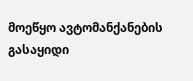მოეწყო ავტომანქანების გასაყიდი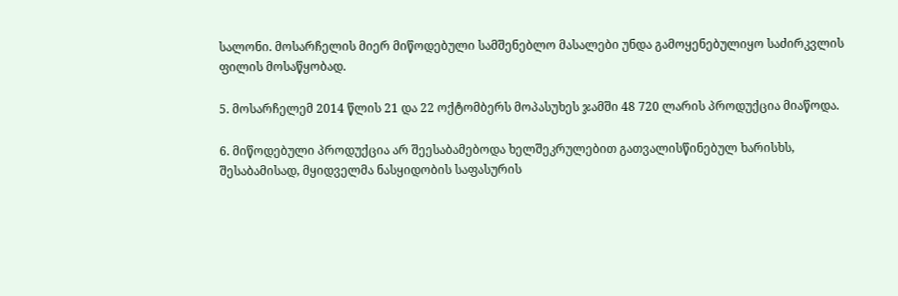სალონი. მოსარჩელის მიერ მიწოდებული სამშენებლო მასალები უნდა გამოყენებულიყო საძირკვლის ფილის მოსაწყობად.

5. მოსარჩელემ 2014 წლის 21 და 22 ოქტომბერს მოპასუხეს ჯამში 48 720 ლარის პროდუქცია მიაწოდა.

6. მიწოდებული პროდუქცია არ შეესაბამებოდა ხელშეკრულებით გათვალისწინებულ ხარისხს, შესაბამისად, მყიდველმა ნასყიდობის საფასურის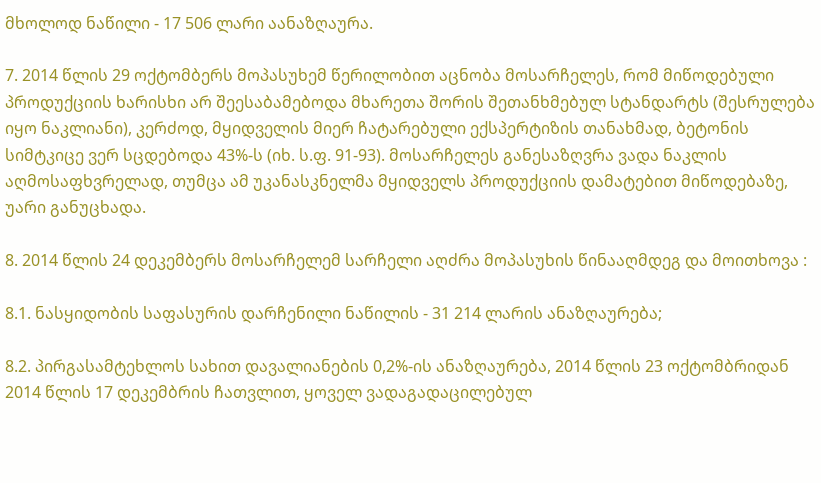მხოლოდ ნაწილი - 17 506 ლარი აანაზღაურა.

7. 2014 წლის 29 ოქტომბერს მოპასუხემ წერილობით აცნობა მოსარჩელეს, რომ მიწოდებული პროდუქციის ხარისხი არ შეესაბამებოდა მხარეთა შორის შეთანხმებულ სტანდარტს (შესრულება იყო ნაკლიანი), კერძოდ, მყიდველის მიერ ჩატარებული ექსპერტიზის თანახმად, ბეტონის სიმტკიცე ვერ სცდებოდა 43%-ს (იხ. ს.ფ. 91-93). მოსარჩელეს განესაზღვრა ვადა ნაკლის აღმოსაფხვრელად, თუმცა ამ უკანასკნელმა მყიდველს პროდუქციის დამატებით მიწოდებაზე, უარი განუცხადა.

8. 2014 წლის 24 დეკემბერს მოსარჩელემ სარჩელი აღძრა მოპასუხის წინააღმდეგ და მოითხოვა :

8.1. ნასყიდობის საფასურის დარჩენილი ნაწილის - 31 214 ლარის ანაზღაურება;

8.2. პირგასამტეხლოს სახით დავალიანების 0,2%-ის ანაზღაურება, 2014 წლის 23 ოქტომბრიდან 2014 წლის 17 დეკემბრის ჩათვლით, ყოველ ვადაგადაცილებულ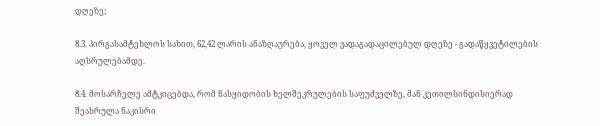დღეზე;

8.3. პირგასამტეხლოს სახით, 62,42 ლარის ანაზღაურება, ყოველ ვადაგადაცილებულ დღეზე - გადაწყვეტილების აღსრულებამდე.

8.4. მოსარჩელე ამტკიცებდა, რომ ნასყიდობის ხელშეკრულების საფუძველზე, მან კეთილსინდისიერად შეასრულა ნაკისრი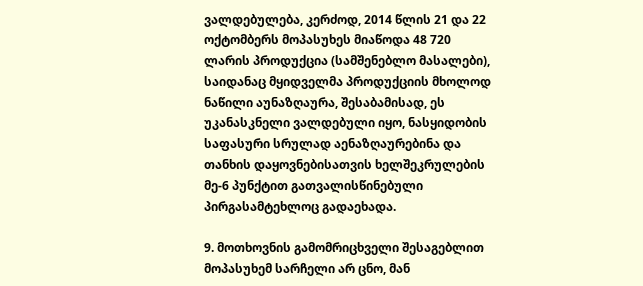ვალდებულება, კერძოდ, 2014 წლის 21 და 22 ოქტომბერს მოპასუხეს მიაწოდა 48 720 ლარის პროდუქცია (სამშენებლო მასალები), საიდანაც მყიდველმა პროდუქციის მხოლოდ ნაწილი აუნაზღაურა, შესაბამისად, ეს უკანასკნელი ვალდებული იყო, ნასყიდობის საფასური სრულად აენაზღაურებინა და თანხის დაყოვნებისათვის ხელშეკრულების მე-6 პუნქტით გათვალისწინებული პირგასამტეხლოც გადაეხადა.

9. მოთხოვნის გამომრიცხველი შესაგებლით მოპასუხემ სარჩელი არ ცნო, მან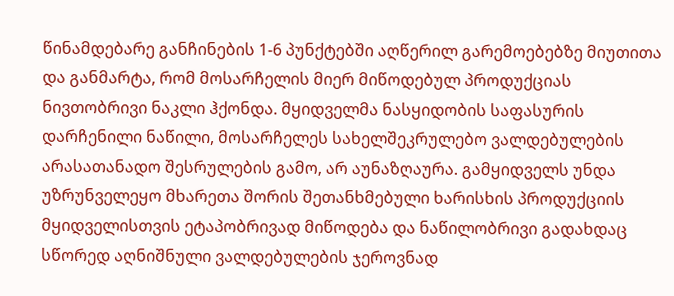წინამდებარე განჩინების 1-6 პუნქტებში აღწერილ გარემოებებზე მიუთითა და განმარტა, რომ მოსარჩელის მიერ მიწოდებულ პროდუქციას ნივთობრივი ნაკლი ჰქონდა. მყიდველმა ნასყიდობის საფასურის დარჩენილი ნაწილი, მოსარჩელეს სახელშეკრულებო ვალდებულების არასათანადო შესრულების გამო, არ აუნაზღაურა. გამყიდველს უნდა უზრუნველეყო მხარეთა შორის შეთანხმებული ხარისხის პროდუქციის მყიდველისთვის ეტაპობრივად მიწოდება და ნაწილობრივი გადახდაც სწორედ აღნიშნული ვალდებულების ჯეროვნად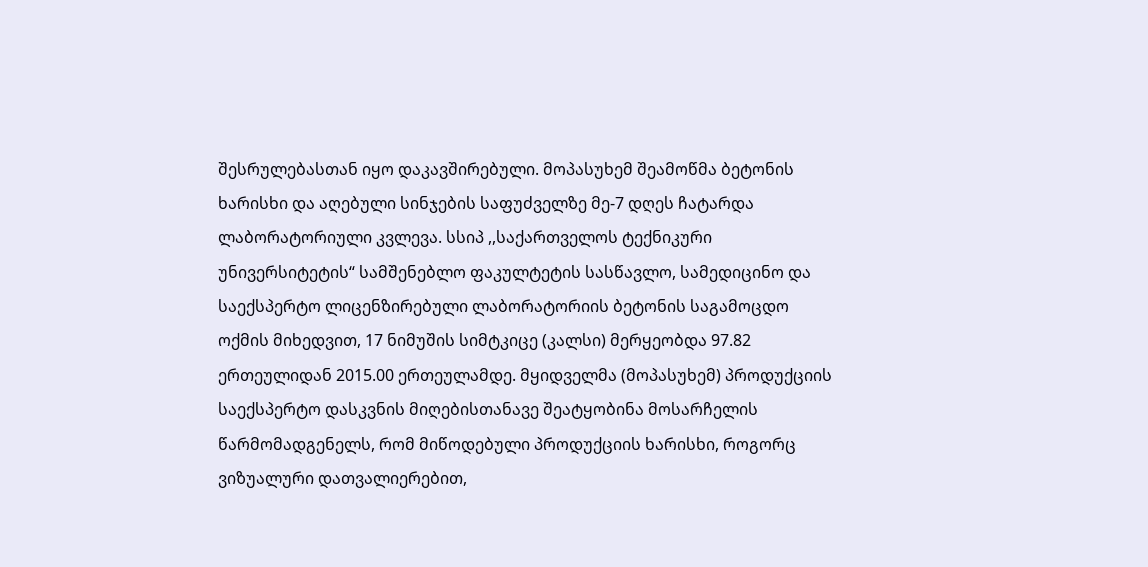შესრულებასთან იყო დაკავშირებული. მოპასუხემ შეამოწმა ბეტონის ხარისხი და აღებული სინჯების საფუძველზე მე-7 დღეს ჩატარდა ლაბორატორიული კვლევა. სსიპ ,,საქართველოს ტექნიკური უნივერსიტეტის“ სამშენებლო ფაკულტეტის სასწავლო, სამედიცინო და საექსპერტო ლიცენზირებული ლაბორატორიის ბეტონის საგამოცდო ოქმის მიხედვით, 17 ნიმუშის სიმტკიცე (კალსი) მერყეობდა 97.82 ერთეულიდან 2015.00 ერთეულამდე. მყიდველმა (მოპასუხემ) პროდუქციის საექსპერტო დასკვნის მიღებისთანავე შეატყობინა მოსარჩელის წარმომადგენელს, რომ მიწოდებული პროდუქციის ხარისხი, როგორც ვიზუალური დათვალიერებით,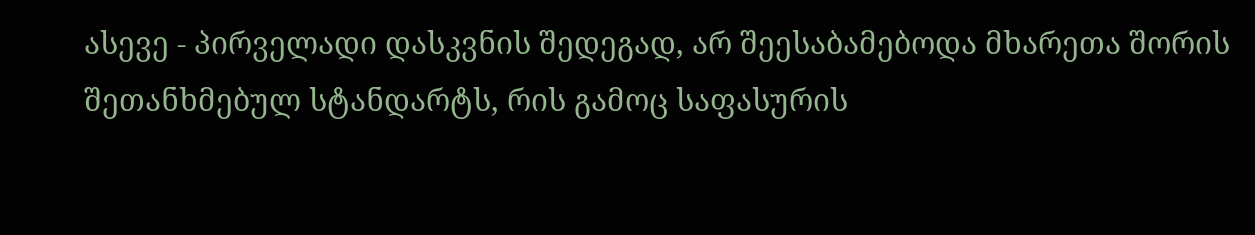ასევე - პირველადი დასკვნის შედეგად, არ შეესაბამებოდა მხარეთა შორის შეთანხმებულ სტანდარტს, რის გამოც საფასურის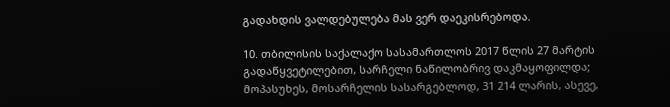გადახდის ვალდებულება მას ვერ დაეკისრებოდა.

10. თბილისის საქალაქო სასამართლოს 2017 წლის 27 მარტის გადაწყვეტილებით, სარჩელი ნაწილობრივ დაკმაყოფილდა; მოპასუხეს, მოსარჩელის სასარგებლოდ, 31 214 ლარის, ასევე,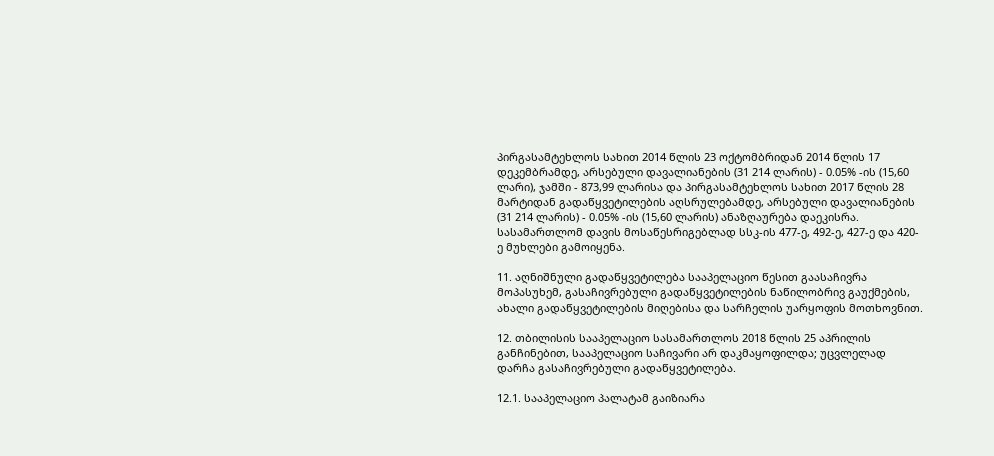პირგასამტეხლოს სახით 2014 წლის 23 ოქტომბრიდან 2014 წლის 17 დეკემბრამდე, არსებული დავალიანების (31 214 ლარის) - 0.05% -ის (15,60 ლარი), ჯამში - 873,99 ლარისა და პირგასამტეხლოს სახით 2017 წლის 28 მარტიდან გადაწყვეტილების აღსრულებამდე, არსებული დავალიანების (31 214 ლარის) - 0.05% -ის (15,60 ლარის) ანაზღაურება დაეკისრა. სასამართლომ დავის მოსაწესრიგებლად სსკ-ის 477-ე, 492-ე, 427-ე და 420-ე მუხლები გამოიყენა.

11. აღნიშნული გადაწყვეტილება სააპელაციო წესით გაასაჩივრა მოპასუხემ, გასაჩივრებული გადაწყვეტილების ნაწილობრივ გაუქმების, ახალი გადაწყვეტილების მიღებისა და სარჩელის უარყოფის მოთხოვნით.

12. თბილისის სააპელაციო სასამართლოს 2018 წლის 25 აპრილის განჩინებით, სააპელაციო საჩივარი არ დაკმაყოფილდა; უცვლელად დარჩა გასაჩივრებული გადაწყვეტილება.

12.1. სააპელაციო პალატამ გაიზიარა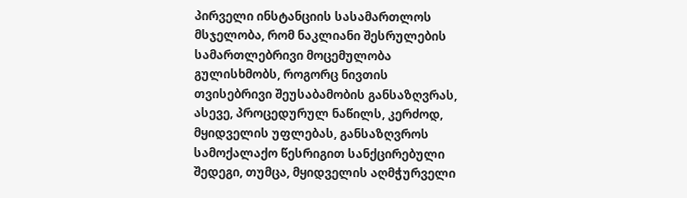პირველი ინსტანციის სასამართლოს მსჯელობა, რომ ნაკლიანი შესრულების სამართლებრივი მოცემულობა გულისხმობს, როგორც ნივთის თვისებრივი შეუსაბამობის განსაზღვრას, ასევე, პროცედურულ ნაწილს, კერძოდ, მყიდველის უფლებას, განსაზღვროს სამოქალაქო წესრიგით სანქცირებული შედეგი, თუმცა, მყიდველის აღმჭურველი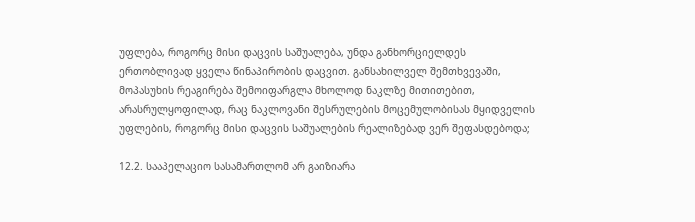უფლება, როგორც მისი დაცვის საშუალება, უნდა განხორციელდეს ერთობლივად ყველა წინაპირობის დაცვით. განსახილველ შემთხვევაში, მოპასუხის რეაგირება შემოიფარგლა მხოლოდ ნაკლზე მითითებით, არასრულყოფილად, რაც ნაკლოვანი შესრულების მოცემულობისას მყიდველის უფლების, როგორც მისი დაცვის საშუალების რეალიზებად ვერ შეფასდებოდა;

12.2. სააპელაციო სასამართლომ არ გაიზიარა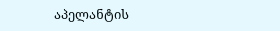აპელანტის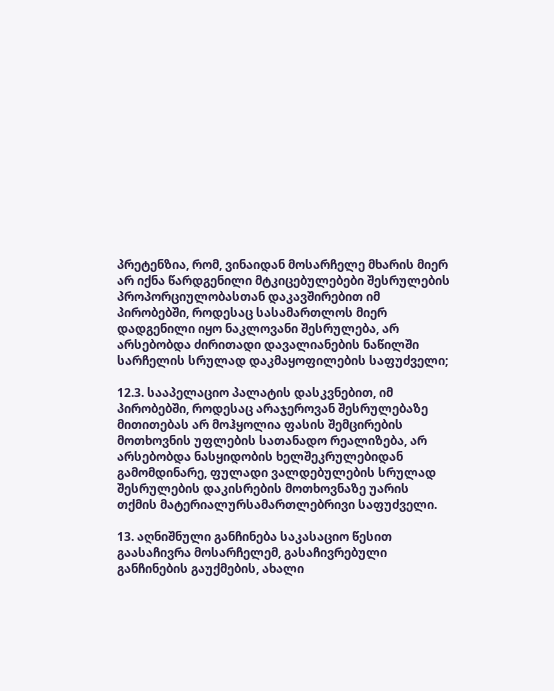პრეტენზია, რომ, ვინაიდან მოსარჩელე მხარის მიერ არ იქნა წარდგენილი მტკიცებულებები შესრულების პროპორციულობასთან დაკავშირებით იმ პირობებში, როდესაც სასამართლოს მიერ დადგენილი იყო ნაკლოვანი შესრულება, არ არსებობდა ძირითადი დავალიანების ნაწილში სარჩელის სრულად დაკმაყოფილების საფუძველი;

12.3. სააპელაციო პალატის დასკვნებით, იმ პირობებში, როდესაც არაჯეროვან შესრულებაზე მითითებას არ მოჰყოლია ფასის შემცირების მოთხოვნის უფლების სათანადო რეალიზება, არ არსებობდა ნასყიდობის ხელშეკრულებიდან გამომდინარე, ფულადი ვალდებულების სრულად შესრულების დაკისრების მოთხოვნაზე უარის თქმის მატერიალურსამართლებრივი საფუძველი.

13. აღნიშნული განჩინება საკასაციო წესით გაასაჩივრა მოსარჩელემ, გასაჩივრებული განჩინების გაუქმების, ახალი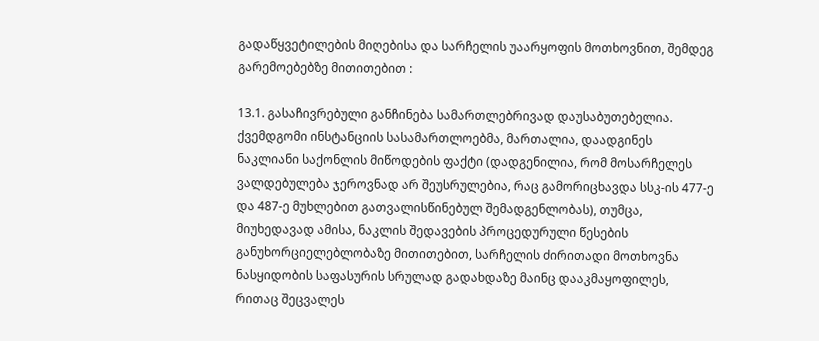გადაწყვეტილების მიღებისა და სარჩელის უაარყოფის მოთხოვნით, შემდეგ გარემოებებზე მითითებით :

13.1. გასაჩივრებული განჩინება სამართლებრივად დაუსაბუთებელია. ქვემდგომი ინსტანციის სასამართლოებმა, მართალია, დაადგინეს ნაკლიანი საქონლის მიწოდების ფაქტი (დადგენილია, რომ მოსარჩელეს ვალდებულება ჯეროვნად არ შეუსრულებია, რაც გამორიცხავდა სსკ-ის 477-ე და 487-ე მუხლებით გათვალისწინებულ შემადგენლობას), თუმცა, მიუხედავად ამისა, ნაკლის შედავების პროცედურული წესების განუხორციელებლობაზე მითითებით, სარჩელის ძირითადი მოთხოვნა ნასყიდობის საფასურის სრულად გადახდაზე მაინც დააკმაყოფილეს, რითაც შეცვალეს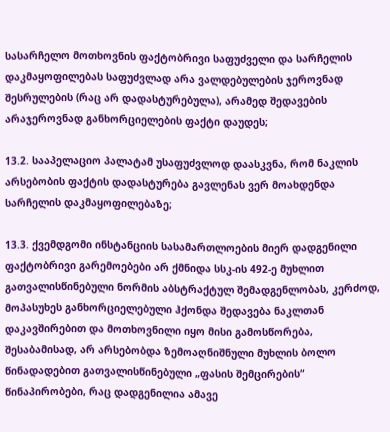სასარჩელო მოთხოვნის ფაქტობრივი საფუძველი და სარჩელის დაკმაყოფილებას საფუძვლად არა ვალდებულების ჯეროვნად შესრულების (რაც არ დადასტურებულა), არამედ შედავების არაჯეროვნად განხორციელების ფაქტი დაუდეს;

13.2. სააპელაციო პალატამ უსაფუძვლოდ დაასკვნა, რომ ნაკლის არსებობის ფაქტის დადასტურება გავლენას ვერ მოახდენდა სარჩელის დაკმაყოფილებაზე;

13.3. ქვემდგომი ინსტანციის სასამართლოების მიერ დადგენილი ფაქტობრივი გარემოებები არ ქმნიდა სსკ-ის 492-ე მუხლით გათვალისწინებული ნორმის აბსტრაქტულ შემადგენლობას, კერძოდ, მოპასუხეს განხორციელებული ჰქონდა შედავება ნაკლთან დაკავშირებით და მოთხოვნილი იყო მისი გამოსწორება, შესაბამისად, არ არსებობდა ზემოაღნიშნული მუხლის ბოლო წინადადებით გათვალისწინებული „ფასის შემცირების“ წინაპირობები, რაც დადგენილია ამავე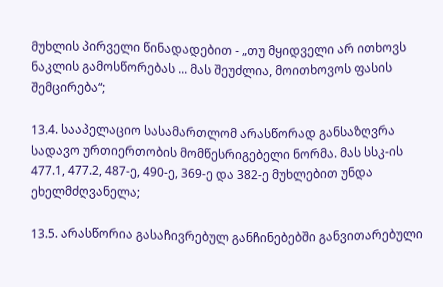მუხლის პირველი წინადადებით - „თუ მყიდველი არ ითხოვს ნაკლის გამოსწორებას ... მას შეუძლია, მოითხოვოს ფასის შემცირება“;

13.4. სააპელაციო სასამართლომ არასწორად განსაზღვრა სადავო ურთიერთობის მომწესრიგებელი ნორმა. მას სსკ-ის 477.1, 477.2, 487-ე, 490-ე, 369-ე და 382-ე მუხლებით უნდა ეხელმძღვანელა;

13.5. არასწორია გასაჩივრებულ განჩინებებში განვითარებული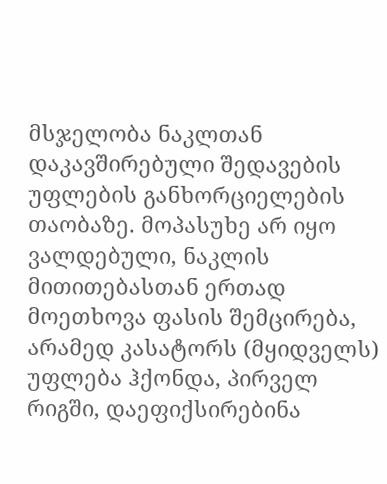მსჯელობა ნაკლთან დაკავშირებული შედავების უფლების განხორციელების თაობაზე. მოპასუხე არ იყო ვალდებული, ნაკლის მითითებასთან ერთად მოეთხოვა ფასის შემცირება, არამედ კასატორს (მყიდველს) უფლება ჰქონდა, პირველ რიგში, დაეფიქსირებინა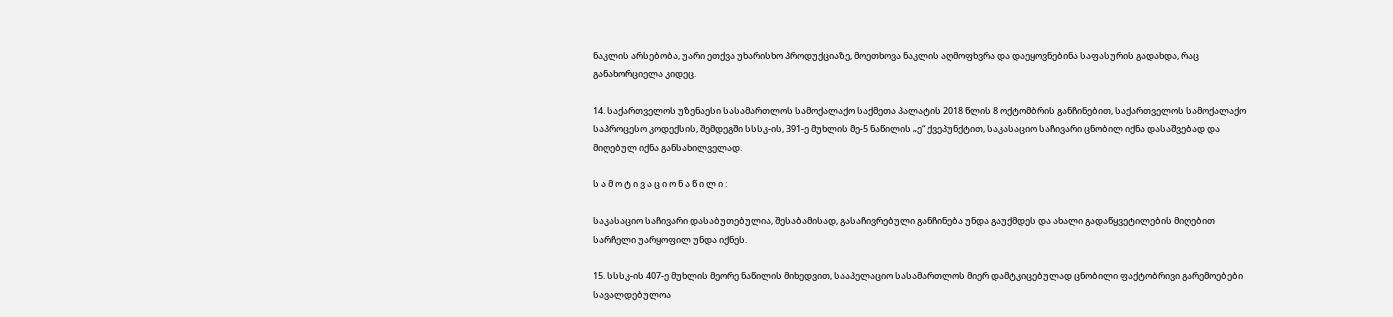ნაკლის არსებობა, უარი ეთქვა უხარისხო პროდუქციაზე, მოეთხოვა ნაკლის აღმოფხვრა და დაეყოვნებინა საფასურის გადახდა, რაც განახორციელა კიდეც.

14. საქართველოს უზენაესი სასამართლოს სამოქალაქო საქმეთა პალატის 2018 წლის 8 ოქტომბრის განჩინებით, საქართველოს სამოქალაქო საპროცესო კოდექსის, შემდეგში სსსკ-ის, 391-ე მუხლის მე-5 ნაწილის „ე“ ქვეპუნქტით, საკასაციო საჩივარი ცნობილ იქნა დასაშვებად და მიღებულ იქნა განსახილველად.

ს ა მ ო ტ ი ვ ა ც ი ო ნ ა წ ი ლ ი :

საკასაციო საჩივარი დასაბუთებულია, შესაბამისად, გასაჩივრებული განჩინება უნდა გაუქმდეს და ახალი გადაწყვეტილების მიღებით სარჩელი უარყოფილ უნდა იქნეს.

15. სსსკ-ის 407-ე მუხლის მეორე ნაწილის მიხედვით, სააპელაციო სასამართლოს მიერ დამტკიცებულად ცნობილი ფაქტობრივი გარემოებები სავალდებულოა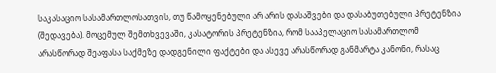საკასაციო სასამართლოსათვის, თუ წამოყენებული არ არის დასაშვები და დასაბუთებული პრეტენზია (შედავება). მოცემულ შემთხვევაში, კასატორის პრეტენზია, რომ სააპელაციო სასამართლომ არასწორად შეაფასა საქმეზე დადგენილი ფაქტები და ასევე არასწორად განმარტა კანონი, რასაც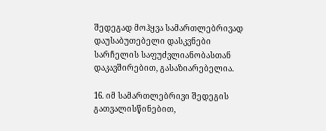შედეგად მოჰყვა სამართლებრივად დაუსაბუთებელი დასკვნები სარჩელის საფუძვლიანობასთან დაკავშირებით, გასაზიარებელია.

16. იმ სამართლებრივი შედეგის გათვალისწინებით,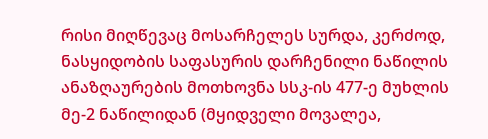რისი მიღწევაც მოსარჩელეს სურდა, კერძოდ, ნასყიდობის საფასურის დარჩენილი ნაწილის ანაზღაურების მოთხოვნა სსკ-ის 477-ე მუხლის მე-2 ნაწილიდან (მყიდველი მოვალეა,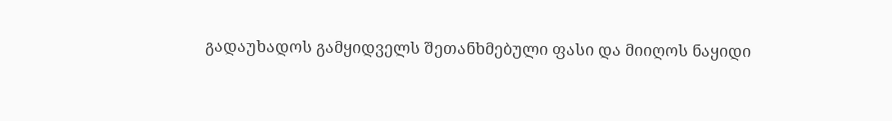გადაუხადოს გამყიდველს შეთანხმებული ფასი და მიიღოს ნაყიდი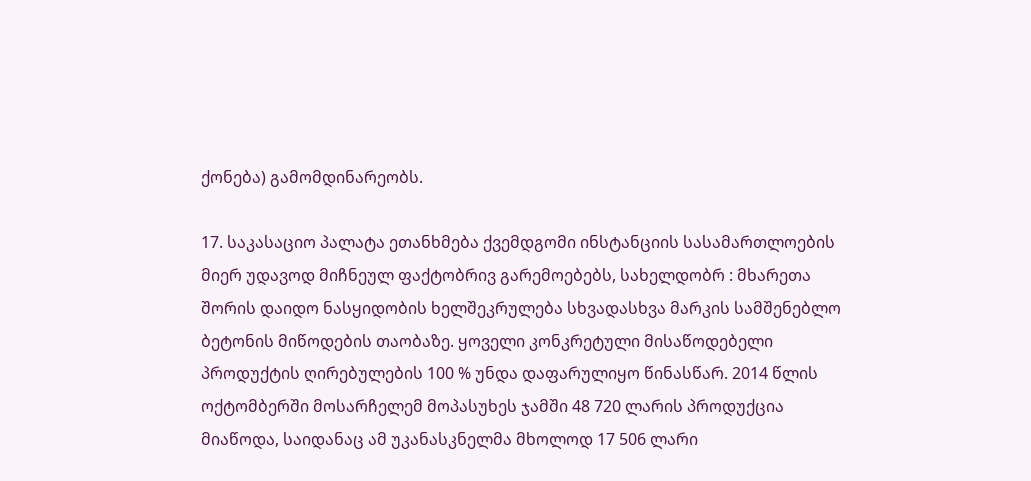ქონება) გამომდინარეობს.

17. საკასაციო პალატა ეთანხმება ქვემდგომი ინსტანციის სასამართლოების მიერ უდავოდ მიჩნეულ ფაქტობრივ გარემოებებს, სახელდობრ : მხარეთა შორის დაიდო ნასყიდობის ხელშეკრულება სხვადასხვა მარკის სამშენებლო ბეტონის მიწოდების თაობაზე. ყოველი კონკრეტული მისაწოდებელი პროდუქტის ღირებულების 100 % უნდა დაფარულიყო წინასწარ. 2014 წლის ოქტომბერში მოსარჩელემ მოპასუხეს ჯამში 48 720 ლარის პროდუქცია მიაწოდა, საიდანაც ამ უკანასკნელმა მხოლოდ 17 506 ლარი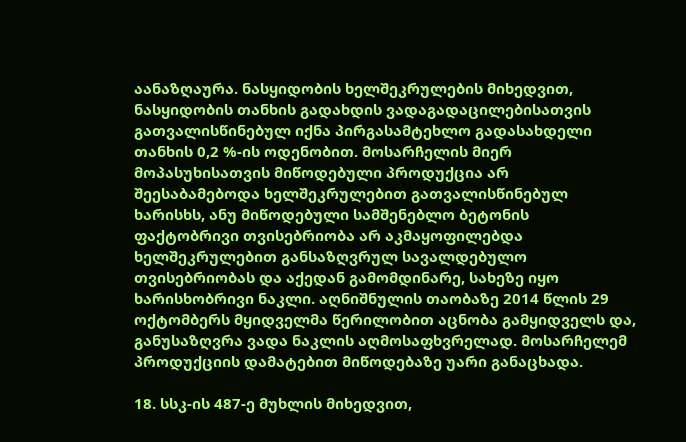აანაზღაურა. ნასყიდობის ხელშეკრულების მიხედვით, ნასყიდობის თანხის გადახდის ვადაგადაცილებისათვის გათვალისწინებულ იქნა პირგასამტეხლო გადასახდელი თანხის 0,2 %-ის ოდენობით. მოსარჩელის მიერ მოპასუხისათვის მიწოდებული პროდუქცია არ შეესაბამებოდა ხელშეკრულებით გათვალისწინებულ ხარისხს, ანუ მიწოდებული სამშენებლო ბეტონის ფაქტობრივი თვისებრიობა არ აკმაყოფილებდა ხელშეკრულებით განსაზღვრულ სავალდებულო თვისებრიობას და აქედან გამომდინარე, სახეზე იყო ხარისხობრივი ნაკლი. აღნიშნულის თაობაზე 2014 წლის 29 ოქტომბერს მყიდველმა წერილობით აცნობა გამყიდველს და, განუსაზღვრა ვადა ნაკლის აღმოსაფხვრელად. მოსარჩელემ პროდუქციის დამატებით მიწოდებაზე უარი განაცხადა.

18. სსკ-ის 487-ე მუხლის მიხედვით,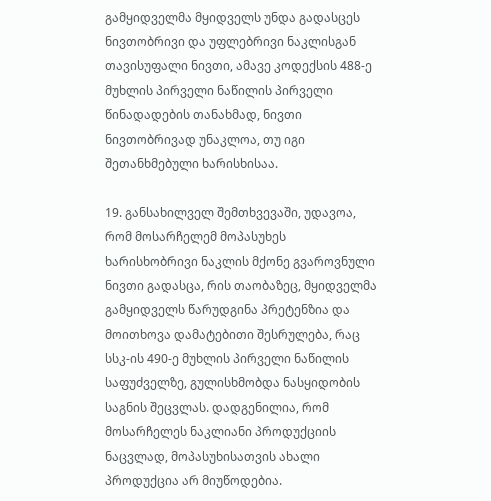გამყიდველმა მყიდველს უნდა გადასცეს ნივთობრივი და უფლებრივი ნაკლისგან თავისუფალი ნივთი, ამავე კოდექსის 488-ე მუხლის პირველი ნაწილის პირველი წინადადების თანახმად, ნივთი ნივთობრივად უნაკლოა, თუ იგი შეთანხმებული ხარისხისაა.

19. განსახილველ შემთხვევაში, უდავოა, რომ მოსარჩელემ მოპასუხეს ხარისხობრივი ნაკლის მქონე გვაროვნული ნივთი გადასცა, რის თაობაზეც, მყიდველმა გამყიდველს წარუდგინა პრეტენზია და მოითხოვა დამატებითი შესრულება, რაც სსკ-ის 490-ე მუხლის პირველი ნაწილის საფუძველზე, გულისხმობდა ნასყიდობის საგნის შეცვლას. დადგენილია, რომ მოსარჩელეს ნაკლიანი პროდუქციის ნაცვლად, მოპასუხისათვის ახალი პროდუქცია არ მიუწოდებია.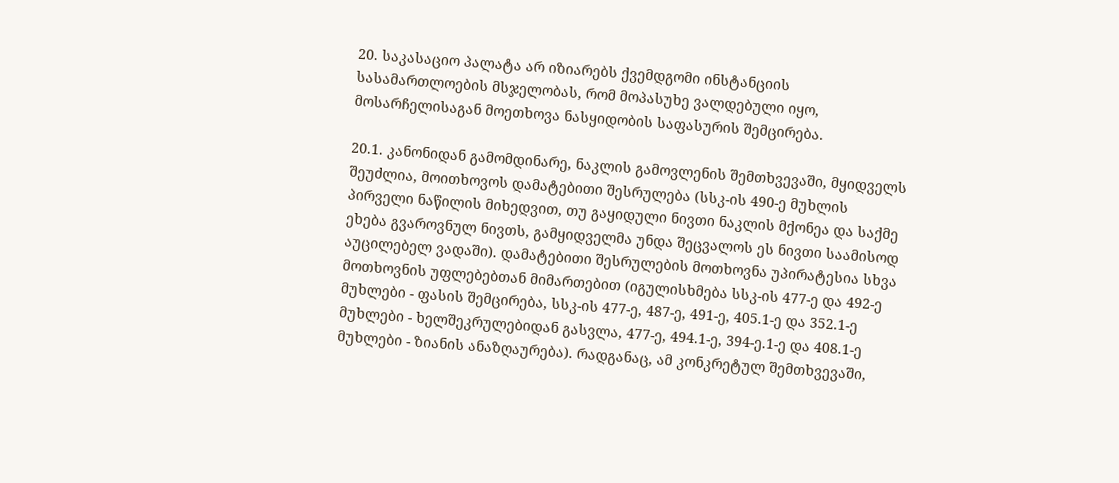20. საკასაციო პალატა არ იზიარებს ქვემდგომი ინსტანციის სასამართლოების მსჯელობას, რომ მოპასუხე ვალდებული იყო, მოსარჩელისაგან მოეთხოვა ნასყიდობის საფასურის შემცირება.

20.1. კანონიდან გამომდინარე, ნაკლის გამოვლენის შემთხვევაში, მყიდველს შეუძლია, მოითხოვოს დამატებითი შესრულება (სსკ-ის 490-ე მუხლის პირველი ნაწილის მიხედვით, თუ გაყიდული ნივთი ნაკლის მქონეა და საქმე ეხება გვაროვნულ ნივთს, გამყიდველმა უნდა შეცვალოს ეს ნივთი საამისოდ აუცილებელ ვადაში). დამატებითი შესრულების მოთხოვნა უპირატესია სხვა მოთხოვნის უფლებებთან მიმართებით (იგულისხმება სსკ-ის 477-ე და 492-ე მუხლები - ფასის შემცირება, სსკ-ის 477-ე, 487-ე, 491-ე, 405.1-ე და 352.1-ე მუხლები - ხელშეკრულებიდან გასვლა, 477-ე, 494.1-ე, 394-ე.1-ე და 408.1-ე მუხლები - ზიანის ანაზღაურება). რადგანაც, ამ კონკრეტულ შემთხვევაში,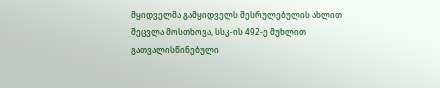მყიდველმა გამყიდველს შესრულებულის ახლით შეცვლა მოსთხოვა, სსკ-ის 492-ე მუხლით გათვალისწინებული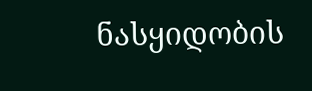ნასყიდობის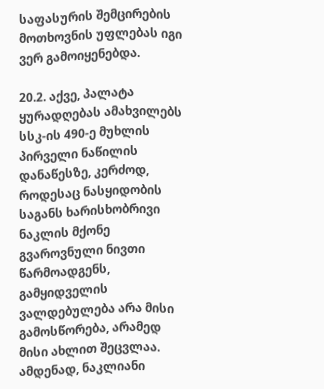საფასურის შემცირების მოთხოვნის უფლებას იგი ვერ გამოიყენებდა.

20.2. აქვე, პალატა ყურადღებას ამახვილებს სსკ-ის 490-ე მუხლის პირველი ნაწილის დანაწესზე, კერძოდ, როდესაც ნასყიდობის საგანს ხარისხობრივი ნაკლის მქონე გვაროვნული ნივთი წარმოადგენს, გამყიდველის ვალდებულება არა მისი გამოსწორება, არამედ მისი ახლით შეცვლაა. ამდენად, ნაკლიანი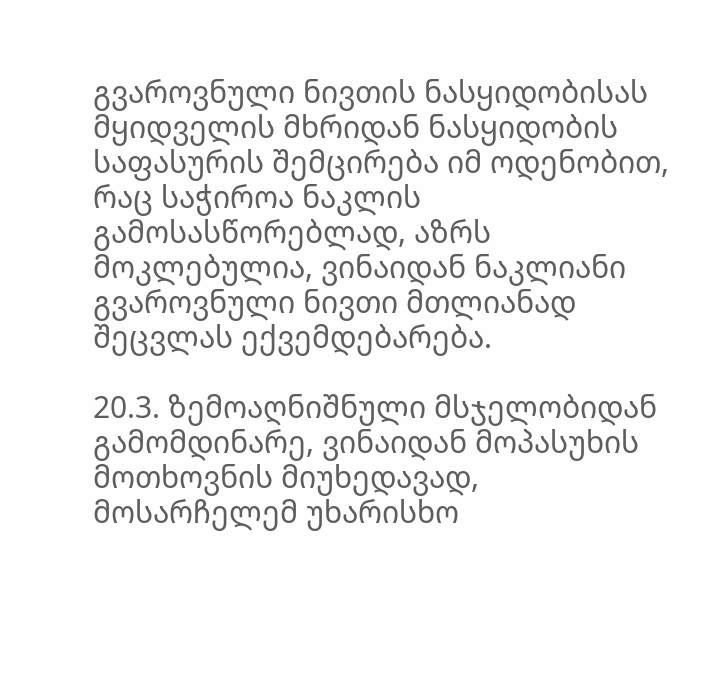გვაროვნული ნივთის ნასყიდობისას მყიდველის მხრიდან ნასყიდობის საფასურის შემცირება იმ ოდენობით, რაც საჭიროა ნაკლის გამოსასწორებლად, აზრს მოკლებულია, ვინაიდან ნაკლიანი გვაროვნული ნივთი მთლიანად შეცვლას ექვემდებარება.

20.3. ზემოაღნიშნული მსჯელობიდან გამომდინარე, ვინაიდან მოპასუხის მოთხოვნის მიუხედავად, მოსარჩელემ უხარისხო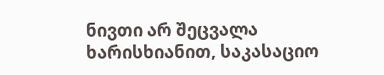ნივთი არ შეცვალა ხარისხიანით, საკასაციო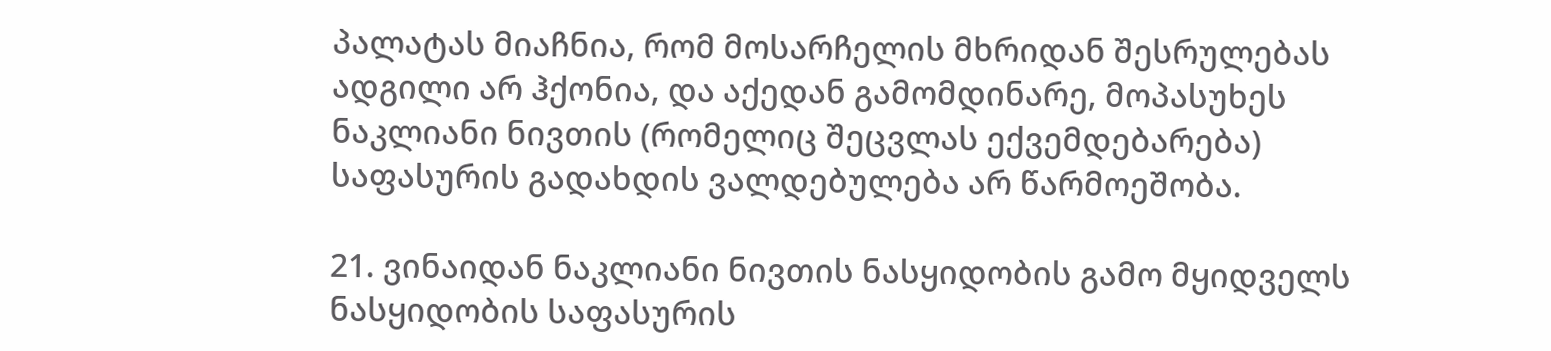პალატას მიაჩნია, რომ მოსარჩელის მხრიდან შესრულებას ადგილი არ ჰქონია, და აქედან გამომდინარე, მოპასუხეს ნაკლიანი ნივთის (რომელიც შეცვლას ექვემდებარება) საფასურის გადახდის ვალდებულება არ წარმოეშობა.

21. ვინაიდან ნაკლიანი ნივთის ნასყიდობის გამო მყიდველს ნასყიდობის საფასურის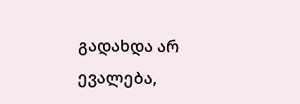გადახდა არ ევალება,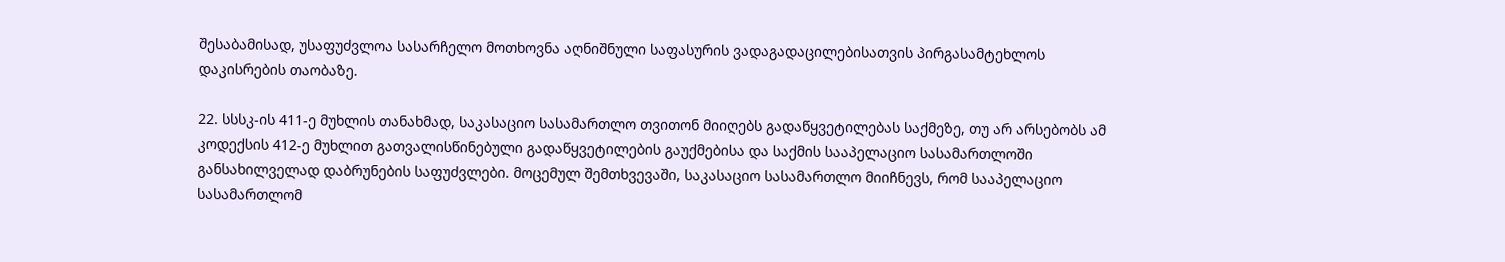შესაბამისად, უსაფუძვლოა სასარჩელო მოთხოვნა აღნიშნული საფასურის ვადაგადაცილებისათვის პირგასამტეხლოს დაკისრების თაობაზე.

22. სსსკ-ის 411-ე მუხლის თანახმად, საკასაციო სასამართლო თვითონ მიიღებს გადაწყვეტილებას საქმეზე, თუ არ არსებობს ამ კოდექსის 412-ე მუხლით გათვალისწინებული გადაწყვეტილების გაუქმებისა და საქმის სააპელაციო სასამართლოში განსახილველად დაბრუნების საფუძვლები. მოცემულ შემთხვევაში, საკასაციო სასამართლო მიიჩნევს, რომ სააპელაციო სასამართლომ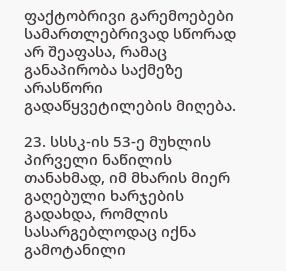ფაქტობრივი გარემოებები სამართლებრივად სწორად არ შეაფასა, რამაც განაპირობა საქმეზე არასწორი გადაწყვეტილების მიღება.

23. სსსკ-ის 53-ე მუხლის პირველი ნაწილის თანახმად, იმ მხარის მიერ გაღებული ხარჯების გადახდა, რომლის სასარგებლოდაც იქნა გამოტანილი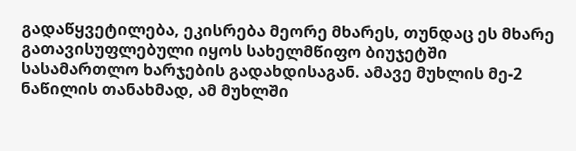გადაწყვეტილება, ეკისრება მეორე მხარეს, თუნდაც ეს მხარე გათავისუფლებული იყოს სახელმწიფო ბიუჯეტში სასამართლო ხარჯების გადახდისაგან. ამავე მუხლის მე-2 ნაწილის თანახმად, ამ მუხლში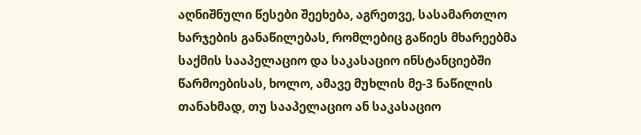აღნიშნული წესები შეეხება, აგრეთვე, სასამართლო ხარჯების განაწილებას, რომლებიც გაწიეს მხარეებმა საქმის სააპელაციო და საკასაციო ინსტანციებში წარმოებისას, ხოლო, ამავე მუხლის მე-3 ნაწილის თანახმად, თუ სააპელაციო ან საკასაციო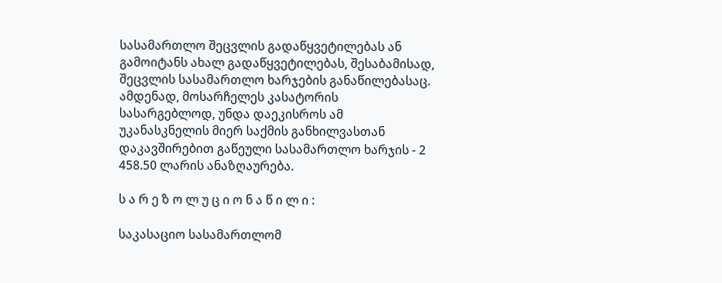სასამართლო შეცვლის გადაწყვეტილებას ან გამოიტანს ახალ გადაწყვეტილებას, შესაბამისად, შეცვლის სასამართლო ხარჯების განაწილებასაც. ამდენად, მოსარჩელეს კასატორის სასარგებლოდ, უნდა დაეკისროს ამ უკანასკნელის მიერ საქმის განხილვასთან დაკავშირებით გაწეული სასამართლო ხარჯის - 2 458.50 ლარის ანაზღაურება.

ს ა რ ე ზ ო ლ უ ც ი ო ნ ა წ ი ლ ი :

საკასაციო სასამართლომ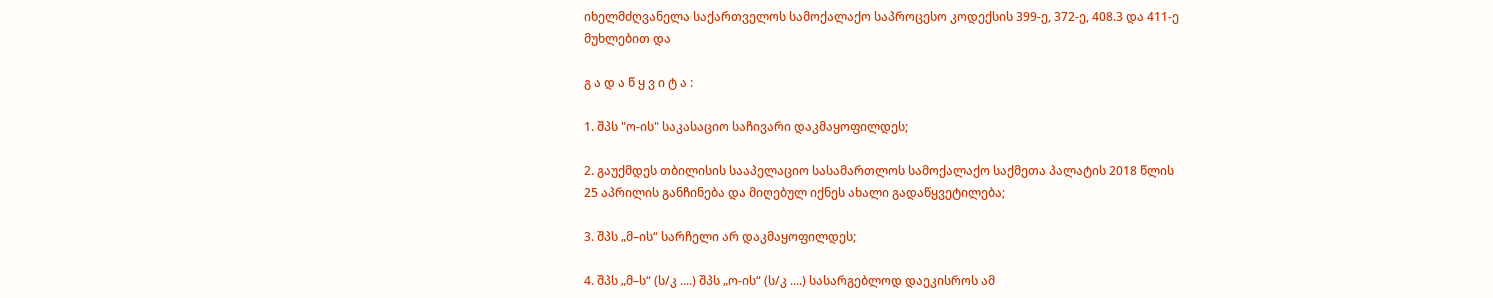იხელმძღვანელა საქართველოს სამოქალაქო საპროცესო კოდექსის 399-ე, 372-ე, 408.3 და 411-ე მუხლებით და

გ ა დ ა წ ყ ვ ი ტ ა :

1. შპს "ო-ის" საკასაციო საჩივარი დაკმაყოფილდეს;

2. გაუქმდეს თბილისის სააპელაციო სასამართლოს სამოქალაქო საქმეთა პალატის 2018 წლის 25 აპრილის განჩინება და მიღებულ იქნეს ახალი გადაწყვეტილება;

3. შპს „მ–ის“ სარჩელი არ დაკმაყოფილდეს;

4. შპს „მ–ს“ (ს/კ ....) შპს „ო-ის“ (ს/კ ....) სასარგებლოდ დაეკისროს ამ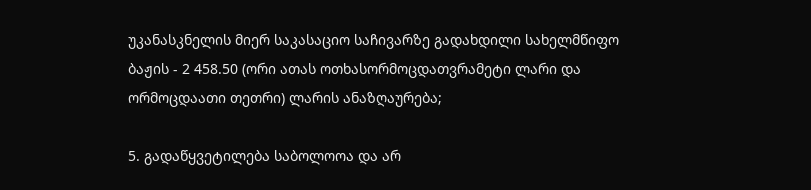უკანასკნელის მიერ საკასაციო საჩივარზე გადახდილი სახელმწიფო ბაჟის - 2 458.50 (ორი ათას ოთხასორმოცდათვრამეტი ლარი და ორმოცდაათი თეთრი) ლარის ანაზღაურება;

5. გადაწყვეტილება საბოლოოა და არ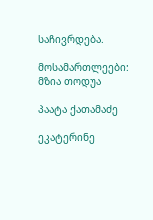საჩივრდება.

მოსამართლეები: მზია თოდუა

პაატა ქათამაძე

ეკატერინე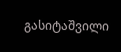გასიტაშვილი